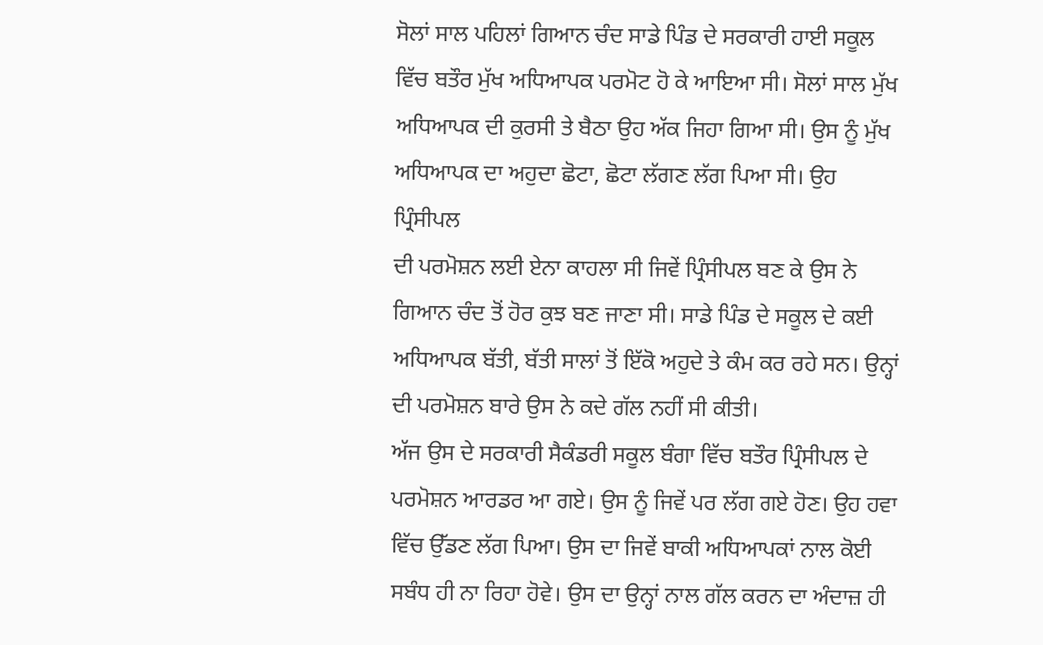ਸੋਲਾਂ ਸਾਲ ਪਹਿਲਾਂ ਗਿਆਨ ਚੰਦ ਸਾਡੇ ਪਿੰਡ ਦੇ ਸਰਕਾਰੀ ਹਾਈ ਸਕੂਲ ਵਿੱਚ ਬਤੌਰ ਮੁੱਖ ਅਧਿਆਪਕ ਪਰਮੋਟ ਹੋ ਕੇ ਆਇਆ ਸੀ। ਸੋਲਾਂ ਸਾਲ ਮੁੱਖ ਅਧਿਆਪਕ ਦੀ ਕੁਰਸੀ ਤੇ ਬੈਠਾ ਉਹ ਅੱਕ ਜਿਹਾ ਗਿਆ ਸੀ। ਉਸ ਨੂੰ ਮੁੱਖ ਅਧਿਆਪਕ ਦਾ ਅਹੁਦਾ ਛੋਟਾ, ਛੋਟਾ ਲੱਗਣ ਲੱਗ ਪਿਆ ਸੀ। ਉਹ ਪ੍ਰਿੰਸੀਪਲ
ਦੀ ਪਰਮੋਸ਼ਨ ਲਈ ਏਨਾ ਕਾਹਲਾ ਸੀ ਜਿਵੇਂ ਪ੍ਰਿੰਸੀਪਲ ਬਣ ਕੇ ਉਸ ਨੇ ਗਿਆਨ ਚੰਦ ਤੋਂ ਹੋਰ ਕੁਝ ਬਣ ਜਾਣਾ ਸੀ। ਸਾਡੇ ਪਿੰਡ ਦੇ ਸਕੂਲ ਦੇ ਕਈ ਅਧਿਆਪਕ ਬੱਤੀ, ਬੱਤੀ ਸਾਲਾਂ ਤੋਂ ਇੱਕੋ ਅਹੁਦੇ ਤੇ ਕੰਮ ਕਰ ਰਹੇ ਸਨ। ਉਨ੍ਹਾਂ ਦੀ ਪਰਮੋਸ਼ਨ ਬਾਰੇ ਉਸ ਨੇ ਕਦੇ ਗੱਲ ਨਹੀਂ ਸੀ ਕੀਤੀ।
ਅੱਜ ਉਸ ਦੇ ਸਰਕਾਰੀ ਸੈਕੰਡਰੀ ਸਕੂਲ ਬੰਗਾ ਵਿੱਚ ਬਤੌਰ ਪ੍ਰਿੰਸੀਪਲ ਦੇ ਪਰਮੋਸ਼ਨ ਆਰਡਰ ਆ ਗਏ। ਉਸ ਨੂੰ ਜਿਵੇਂ ਪਰ ਲੱਗ ਗਏ ਹੋਣ। ਉਹ ਹਵਾ ਵਿੱਚ ਉੱਡਣ ਲੱਗ ਪਿਆ। ਉਸ ਦਾ ਜਿਵੇਂ ਬਾਕੀ ਅਧਿਆਪਕਾਂ ਨਾਲ ਕੋਈ ਸਬੰਧ ਹੀ ਨਾ ਰਿਹਾ ਹੋਵੇ। ਉਸ ਦਾ ਉਨ੍ਹਾਂ ਨਾਲ ਗੱਲ ਕਰਨ ਦਾ ਅੰਦਾਜ਼ ਹੀ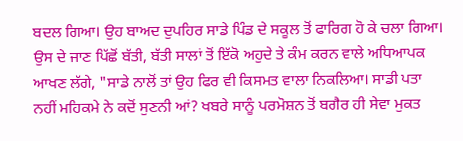ਬਦਲ ਗਿਆ। ਉਹ ਬਾਅਦ ਦੁਪਹਿਰ ਸਾਡੇ ਪਿੰਡ ਦੇ ਸਕੂਲ ਤੋਂ ਫਾਰਿਗ ਹੋ ਕੇ ਚਲਾ ਗਿਆ। ਉਸ ਦੇ ਜਾਣ ਪਿੱਛੋਂ ਬੱਤੀ, ਬੱਤੀ ਸਾਲਾਂ ਤੋਂ ਇੱਕੋ ਅਹੁਦੇ ਤੇ ਕੰਮ ਕਰਨ ਵਾਲੇ ਅਧਿਆਪਕ ਆਖਣ ਲੱਗੇ, "ਸਾਡੇ ਨਾਲੋਂ ਤਾਂ ਉਹ ਫਿਰ ਵੀ ਕਿਸਮਤ ਵਾਲਾ ਨਿਕਲਿਆ। ਸਾਡੀ ਪਤਾ ਨਹੀਂ ਮਹਿਕਮੇ ਨੇ ਕਦੋਂ ਸੁਣਨੀ ਆਂ? ਖਬਰੇ ਸਾਨੂੰ ਪਰਮੋਸ਼ਨ ਤੋਂ ਬਗੈਰ ਹੀ ਸੇਵਾ ਮੁਕਤ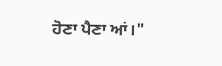ਹੋਣਾ ਪੈਣਾ ਆਂ।"